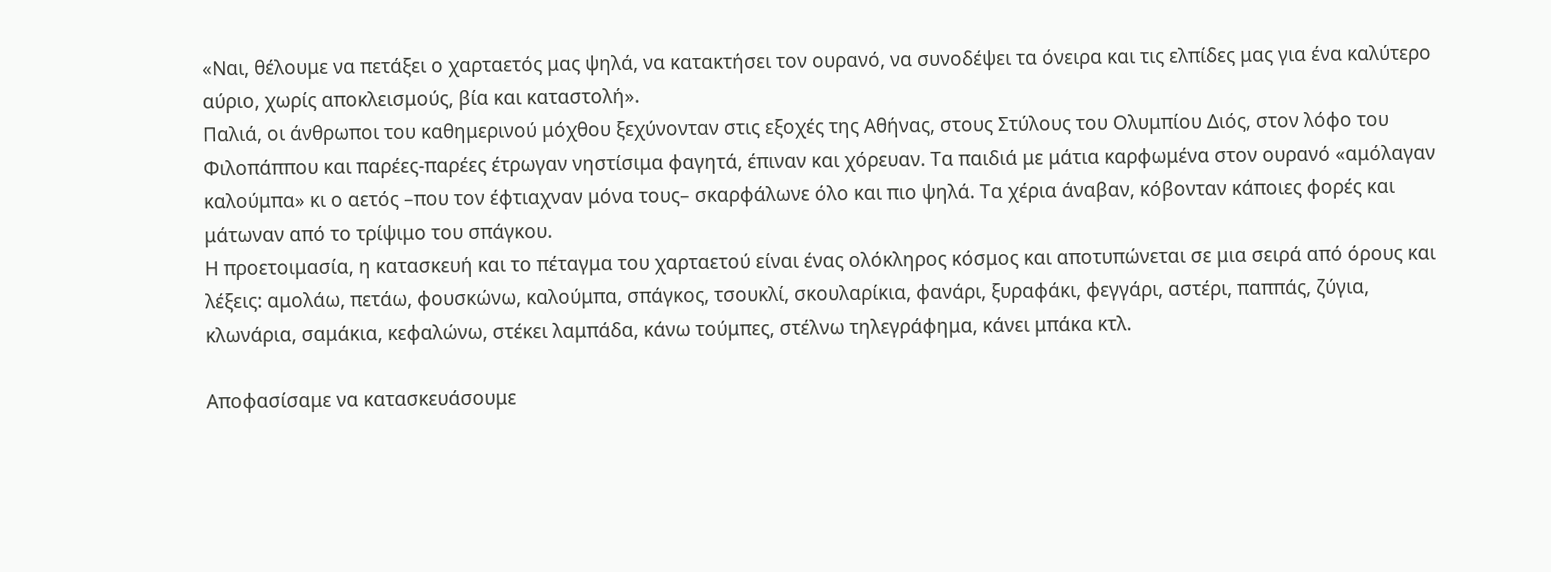«Ναι, θέλουμε να πετάξει ο χαρταετός μας ψηλά, να κατακτήσει τον ουρανό, να συνοδέψει τα όνειρα και τις ελπίδες μας για ένα καλύτερο αύριο, χωρίς αποκλεισμούς, βία και καταστολή».
Παλιά, οι άνθρωποι του καθημερινού μόχθου ξεχύνονταν στις εξοχές της Αθήνας, στους Στύλους του Ολυμπίου Διός, στον λόφο του Φιλοπάππου και παρέες-παρέες έτρωγαν νηστίσιμα φαγητά, έπιναν και χόρευαν. Τα παιδιά με μάτια καρφωμένα στον ουρανό «αμόλαγαν καλούμπα» κι ο αετός –που τον έφτιαχναν μόνα τους– σκαρφάλωνε όλο και πιο ψηλά. Τα χέρια άναβαν, κόβονταν κάποιες φορές και μάτωναν από το τρίψιμο του σπάγκου.
Η προετοιμασία, η κατασκευή και το πέταγμα του χαρταετού είναι ένας ολόκληρος κόσμος και αποτυπώνεται σε μια σειρά από όρους και λέξεις: αμολάω, πετάω, φουσκώνω, καλούμπα, σπάγκος, τσουκλί, σκουλαρίκια, φανάρι, ξυραφάκι, φεγγάρι, αστέρι, παππάς, ζύγια, κλωνάρια, σαμάκια, κεφαλώνω, στέκει λαμπάδα, κάνω τούμπες, στέλνω τηλεγράφημα, κάνει μπάκα κτλ.

Αποφασίσαμε να κατασκευάσουμε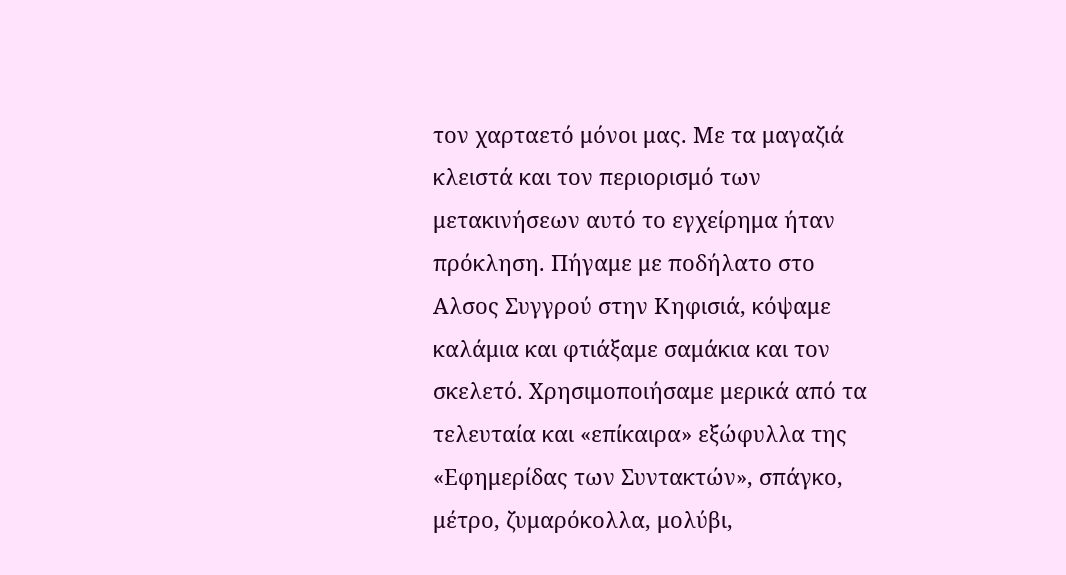τον χαρταετό μόνοι μας. Με τα μαγαζιά κλειστά και τον περιορισμό των μετακινήσεων αυτό το εγχείρημα ήταν πρόκληση. Πήγαμε με ποδήλατο στο Αλσος Συγγρού στην Κηφισιά, κόψαμε καλάμια και φτιάξαμε σαμάκια και τον σκελετό. Χρησιμοποιήσαμε μερικά από τα τελευταία και «επίκαιρα» εξώφυλλα της «Εφημερίδας των Συντακτών», σπάγκο, μέτρο, ζυμαρόκολλα, μολύβι,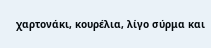χαρτονάκι, κουρέλια, λίγο σύρμα και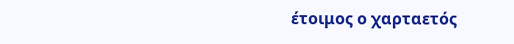έτοιμος ο χαρταετός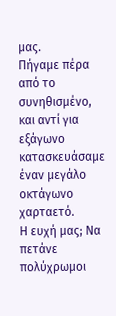μας.
Πήγαμε πέρα από το συνηθισμένο, και αντί για εξάγωνο κατασκευάσαμε έναν μεγάλο οκτάγωνο χαρταετό.
Η ευχή μας; Να πετάνε πολύχρωμοι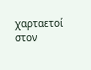χαρταετοί στον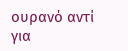ουρανό αντί για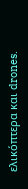ελικόπτερα και drones.